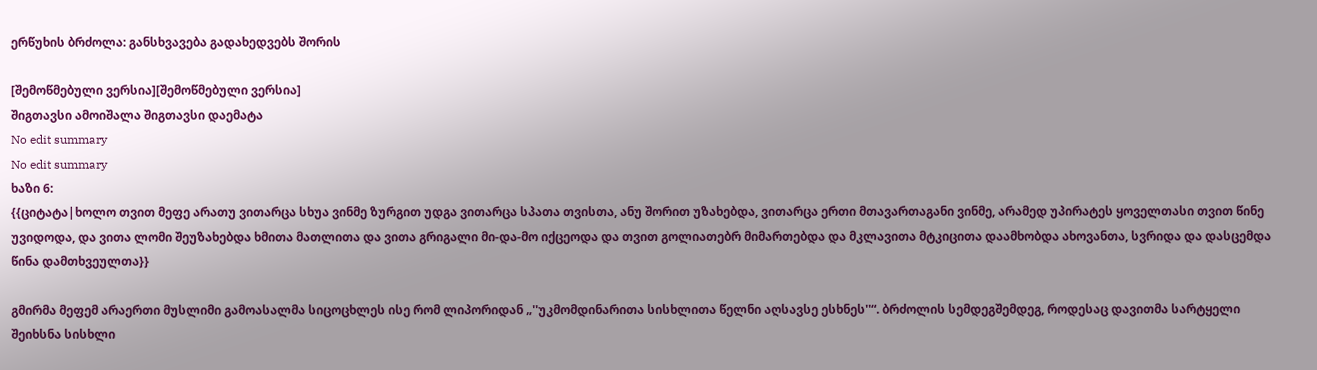ერწუხის ბრძოლა: განსხვავება გადახედვებს შორის

[შემოწმებული ვერსია][შემოწმებული ვერსია]
შიგთავსი ამოიშალა შიგთავსი დაემატა
No edit summary
No edit summary
ხაზი 6:
{{ციტატა|ხოლო თვით მეფე არათუ ვითარცა სხუა ვინმე ზურგით უდგა ვითარცა სპათა თვისთა, ანუ შორით უზახებდა, ვითარცა ერთი მთავართაგანი ვინმე, არამედ უპირატეს ყოველთასი თვით წინე უვიდოდა, და ვითა ლომი შეუზახებდა ხმითა მათლითა და ვითა გრიგალი მი-და-მო იქცეოდა და თვით გოლიათებრ მიმართებდა და მკლავითა მტკიცითა დაამხობდა ახოვანთა, სვრიდა და დასცემდა წინა დამთხვეულთა}}

გმირმა მეფემ არაერთი მუსლიმი გამოასალმა სიცოცხლეს ისე რომ ლიპორიდან „''უკმომდინარითა სისხლითა წელნი აღსავსე ესხნეს''“. ბრძოლის სემდეგშემდეგ, როდესაც დავითმა სარტყელი შეიხსნა სისხლი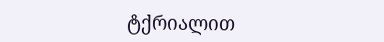ტქრიალით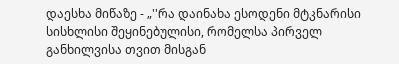დაესხა მიწაზე - „''რა დაინახა ესოდენი მტკნარისი სისხლისი შეყინებულისი, რომელსა პირველ განხილვისა თვით მისგან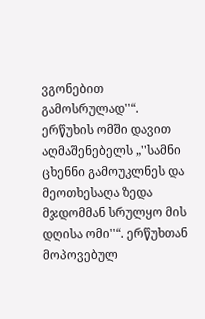ვგონებით გამოსრულად''“.
ერწუხის ომში დავით აღმაშენებელს „''სამნი ცხენნი გამოუკლნეს და მეოთხესაღა ზედა მჯდომმან სრულყო მის დღისა ომი''“. ერწუხთან მოპოვებულ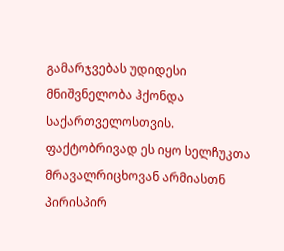გამარჯვებას უდიდესი მნიშვნელობა ჰქონდა საქართველოსთვის. ფაქტობრივად ეს იყო სელჩუკთა მრავალრიცხოვან არმიასთნ პირისპირ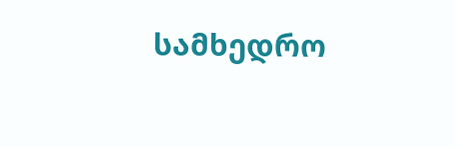სამხედრო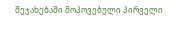შეჯახებაში მოპოვებული პირველი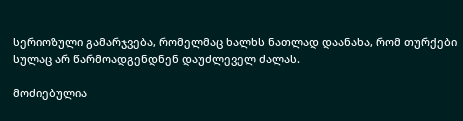სერიოზული გამარჯვება, რომელმაც ხალხს ნათლად დაანახა, რომ თურქები სულაც არ წარმოადგენდნენ დაუძლეველ ძალას.

მოძიებულია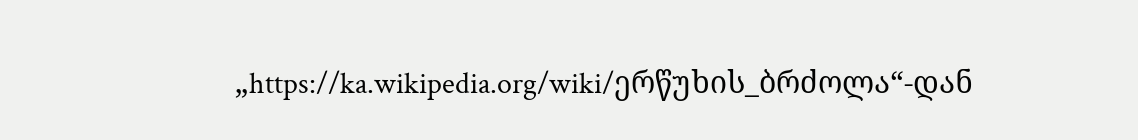„https://ka.wikipedia.org/wiki/ერწუხის_ბრძოლა“-დან